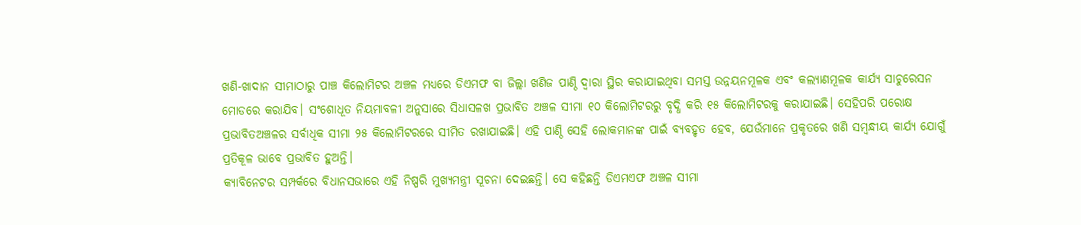ଖଣି-ଖାଦାନ ସୀମାଠାରୁ ପାଞ୍ଚ କିଲୋମିଟର ଅଞ୍ଚଳ ମଧ୍ୟରେ ଡିଏମଫ ବା ଜିଲ୍ଲା ଖଣିଜ ପାଣ୍ଠି ଦ୍ବାରା ସ୍ଥିର କରାଯାଇଥିବା ସମସ୍ତ ଉନ୍ନୟନମୂଳକ ଏବଂ କଲ୍ୟାଣମୂଳକ କାର୍ଯ୍ୟ ସାଚୁରେସନ ମୋଡରେ କରାଯିବ। ସଂଶୋଧୂତ ନିୟମାବଳୀ ଅନୁସାରେ ସିଧାସଳଖ ପ୍ରଭାବିତ ଅଞ୍ଚଳ ସୀମା ୧୦ କିଲୋମିଟରରୁ ବୃଦ୍ଧି କରି ୧୫ କିଲୋମିଟରକୁ କରାଯାଇଛି। ସେହିପରି ପରୋକ୍ଷ ପ୍ରଭାବିତଅଞ୍ଚଳର ସର୍ବାଧିକ ସୀମା ୨୫ କିଲୋମିଟରରେ ସୀମିତ ରଖାଯାଇଛି। ଏହି ପାଣ୍ଠି ସେହି ଲୋକମାନଙ୍କ ପାଇଁ ବ୍ୟବହୃତ ହେବ, ଯେଉଁମାନେ ପ୍ରକୃତରେ ଖଣି ସମ୍ବନ୍ଧୀୟ କାର୍ଯ୍ୟ ଯୋଗୁଁ ପ୍ରତିକୂଳ ଭାବେ ପ୍ରଭାବିତ ହୁଅନ୍ତି।
କ୍ୟାବିନେଟର ସମ୍ପର୍କରେ ବିଧାନସଭାରେ ଏହି ନିଷ୍ପରି ମୁଖ୍ୟମନ୍ତ୍ରୀ ସୂଚନା ଦେଇଛନ୍ତି। ସେ କହିଛନ୍ତି ଡିଏମଏଫ ଅଞ୍ଚଳ ସୀମା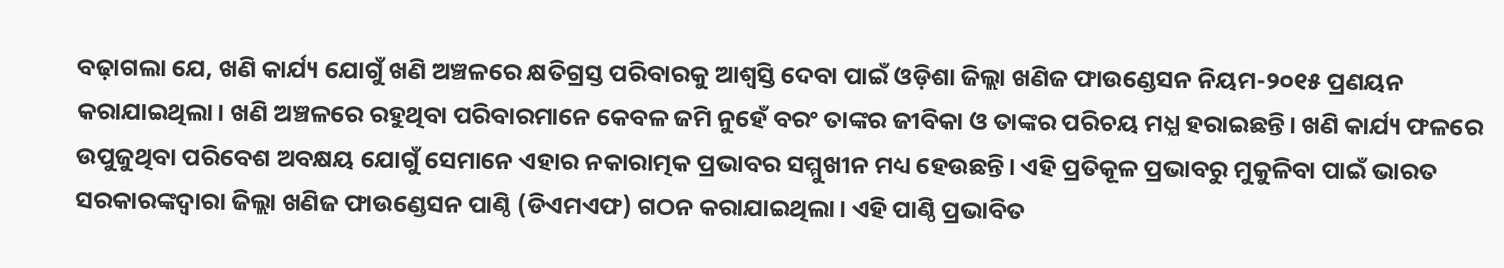ବଢ଼ାଗଲା ଯେ, ଖଣି କାର୍ଯ୍ୟ ଯୋଗୁଁ ଖଣି ଅଞ୍ଚଳରେ କ୍ଷତିଗ୍ରସ୍ତ ପରିବାରକୁ ଆଶ୍ବସ୍ତି ଦେବା ପାଇଁ ଓଡ଼ିଶା ଜିଲ୍ଲା ଖଣିଜ ଫାଉଣ୍ଡେସନ ନିୟମ-୨୦୧୫ ପ୍ରଣୟନ କରାଯାଇଥିଲା। ଖଣି ଅଞ୍ଚଳରେ ରହୁଥିବା ପରିବାରମାନେ କେବଳ ଜମି ନୁହେଁ ବରଂ ତାଙ୍କର ଜୀବିକା ଓ ତାଙ୍କର ପରିଚୟ ମଧ୍ଯ ହରାଇଛନ୍ତି। ଖଣି କାର୍ଯ୍ୟ ଫଳରେ ଉପୁଜୁଥିବା ପରିବେଶ ଅବକ୍ଷୟ ଯୋଗୁଁ ସେମାନେ ଏହାର ନକାରାତ୍ମକ ପ୍ରଭାବର ସମ୍ମୁଖୀନ ମଧ୍ୟ ହେଉଛନ୍ତି। ଏହି ପ୍ରତିକୂଳ ପ୍ରଭାବରୁ ମୁକୁଳିବା ପାଇଁ ଭାରତ ସରକାରଙ୍କଦ୍ବାରା ଜିଲ୍ଲା ଖଣିଜ ଫାଉଣ୍ଡେସନ ପାଣ୍ଠି (ଡିଏମଏଫ) ଗଠନ କରାଯାଇଥିଲା। ଏହି ପାଣ୍ଠି ପ୍ରଭାବିତ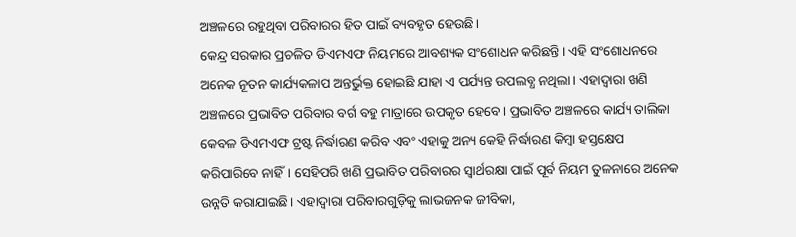ଅଞ୍ଚଳରେ ରହୁଥିବା ପରିବାରର ହିତ ପାଇଁ ବ୍ୟବହୃତ ହେଉଛି।
କେନ୍ଦ୍ର ସରକାର ପ୍ରଚଳିତ ଡିଏମଏଫ ନିୟମରେ ଆବଶ୍ୟକ ସଂଶୋଧନ କରିଛନ୍ତି। ଏହି ସଂଶୋଧନରେ ଅନେକ ନୂତନ କାର୍ଯ୍ୟକଳାପ ଅନ୍ତର୍ଭୁକ୍ତ ହୋଇଛି ଯାହା ଏ ପର୍ଯ୍ୟନ୍ତ ଉପଲବ୍ଧ ନଥିଲା। ଏହାଦ୍ବାରା ଖଣି ଅଞ୍ଚଳରେ ପ୍ରଭାବିତ ପରିବାର ବର୍ଗ ବହୁ ମାତ୍ରାରେ ଉପକୃତ ହେବେ। ପ୍ରଭାବିତ ଅଞ୍ଚଳରେ କାର୍ଯ୍ୟ ତାଲିକା କେବଳ ଡିଏମଏଫ ଟ୍ରଷ୍ଟ ନିର୍ଦ୍ଧାରଣ କରିବ ଏବଂ ଏହାକୁ ଅନ୍ୟ କେହି ନିର୍ଦ୍ଧାରଣ କିମ୍ବା ହସ୍ତକ୍ଷେପ କରିପାରିବେ ନାହିଁ। ସେହିପରି ଖଣି ପ୍ରଭାବିତ ପରିବାରର ସ୍ବାର୍ଥରକ୍ଷା ପାଇଁ ପୂର୍ବ ନିୟମ ତୁଳନାରେ ଅନେକ ଉନ୍ନତି କରାଯାଇଛି। ଏହାଦ୍ବାରା ପରିବାରଗୁଡ଼ିକୁ ଲାଭଜନକ ଜୀବିକା,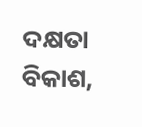ଦକ୍ଷତା ବିକାଶ,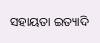ସହାୟତା ଇତ୍ୟାଦି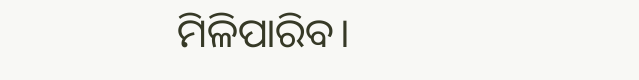ମିଳିପାରିବ।